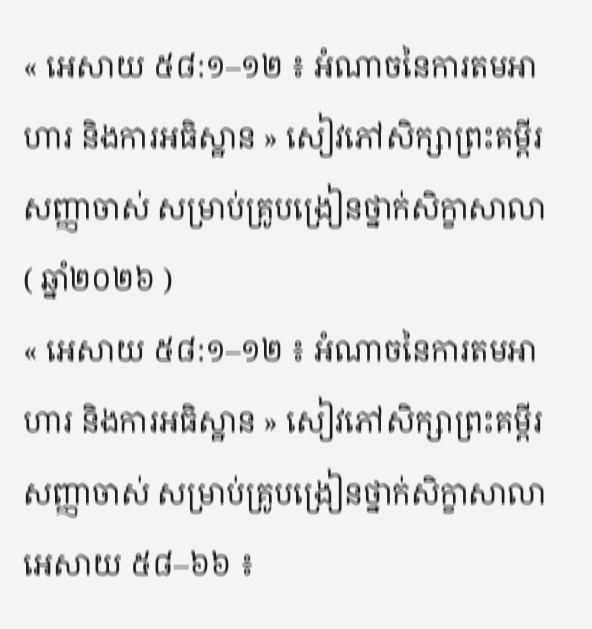« អេសាយ ៥៨:១–១២ ៖ អំណាចនៃការតមអាហារ និងការអធិស្ឋាន » សៀវភៅសិក្សាព្រះគម្ពីរសញ្ញាចាស់ សម្រាប់គ្រូបង្រៀនថ្នាក់សិក្ខាសាលា ( ឆ្នាំ២០២៦ )
« អេសាយ ៥៨:១–១២ ៖ អំណាចនៃការតមអាហារ និងការអធិស្ឋាន » សៀវភៅសិក្សាព្រះគម្ពីរសញ្ញាចាស់ សម្រាប់គ្រូបង្រៀនថ្នាក់សិក្ខាសាលា
អេសាយ ៥៨–៦៦ ៖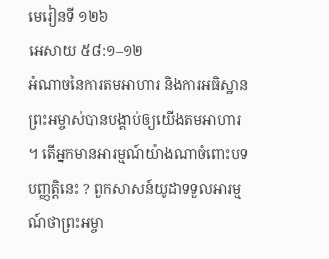មេរៀនទី ១២៦
អេសាយ ៥៨:១–១២
អំណាចនៃការតមអាហារ និងការអធិស្ឋាន
ព្រះអម្ចាស់បានបង្គាប់ឲ្យយើងតមអាហារ ។ តើអ្នកមានអារម្មណ៍យ៉ាងណាចំពោះបទបញ្ញត្តិនេះ ? ពួកសាសន៍យូដាទទួលអារម្មណ៍ថាព្រះអម្ចា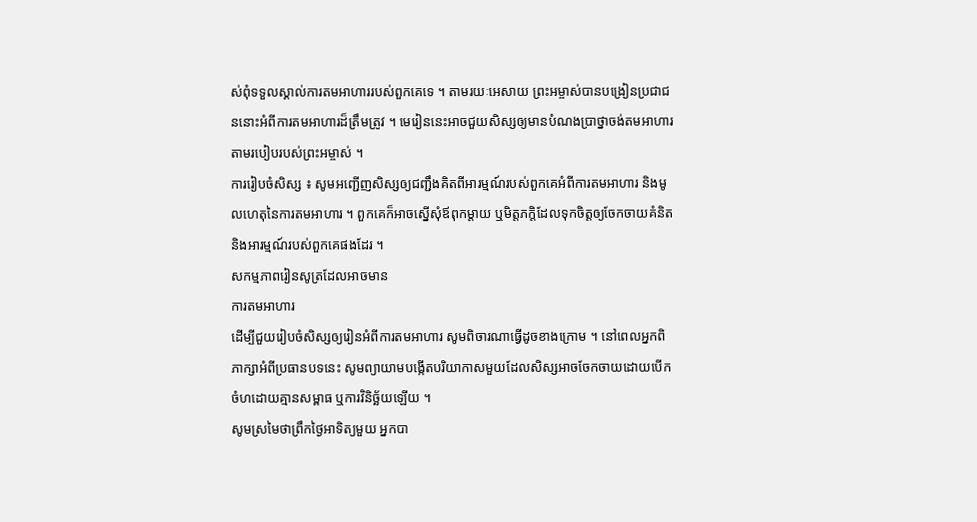ស់ពុំទទួលស្គាល់ការតមអាហាររបស់ពួកគេទេ ។ តាមរយៈអេសាយ ព្រះអម្ចាស់បានបង្រៀនប្រជាជននោះអំពីការតមអាហារដ៏ត្រឹមត្រូវ ។ មេរៀននេះអាចជួយសិស្សឲ្យមានបំណងប្រាថ្នាចង់តមអាហារតាមរបៀបរបស់ព្រះអម្ចាស់ ។
ការរៀបចំសិស្ស ៖ សូមអញ្ជើញសិស្សឲ្យជញ្ជឹងគិតពីអារម្មណ៍របស់ពួកគេអំពីការតមអាហារ និងមូលហេតុនៃការតមអាហារ ។ ពួកគេក៏អាចស្នើសុំឪពុកម្តាយ ឬមិត្តភក្តិដែលទុកចិត្តឲ្យចែកចាយគំនិត និងអារម្មណ៍របស់ពួកគេផងដែរ ។
សកម្មភាពរៀនសូត្រដែលអាចមាន
ការតមអាហារ
ដើម្បីជួយរៀបចំសិស្សឲ្យរៀនអំពីការតមអាហារ សូមពិចារណាធ្វើដូចខាងក្រោម ។ នៅពេលអ្នកពិភាក្សាអំពីប្រធានបទនេះ សូមព្យាយាមបង្កើតបរិយាកាសមួយដែលសិស្សអាចចែកចាយដោយបើកចំហដោយគ្មានសម្ពាធ ឬការវិនិច្ឆ័យឡើយ ។
សូមស្រមៃថាព្រឹកថ្ងៃអាទិត្យមួយ អ្នកបា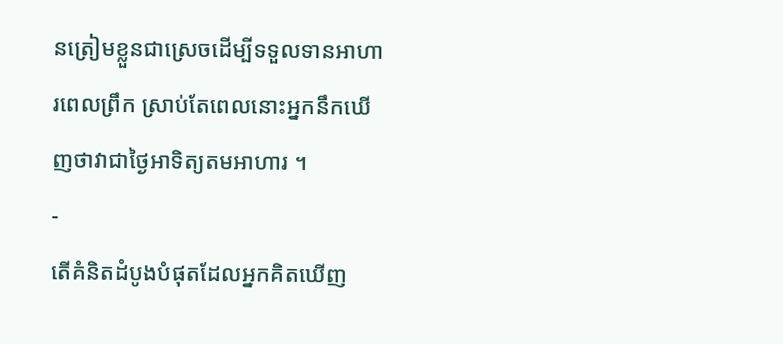នត្រៀមខ្លួនជាស្រេចដើម្បីទទួលទានអាហារពេលព្រឹក ស្រាប់តែពេលនោះអ្នកនឹកឃើញថាវាជាថ្ងៃអាទិត្យតមអាហារ ។
-
តើគំនិតដំបូងបំផុតដែលអ្នកគិតឃើញ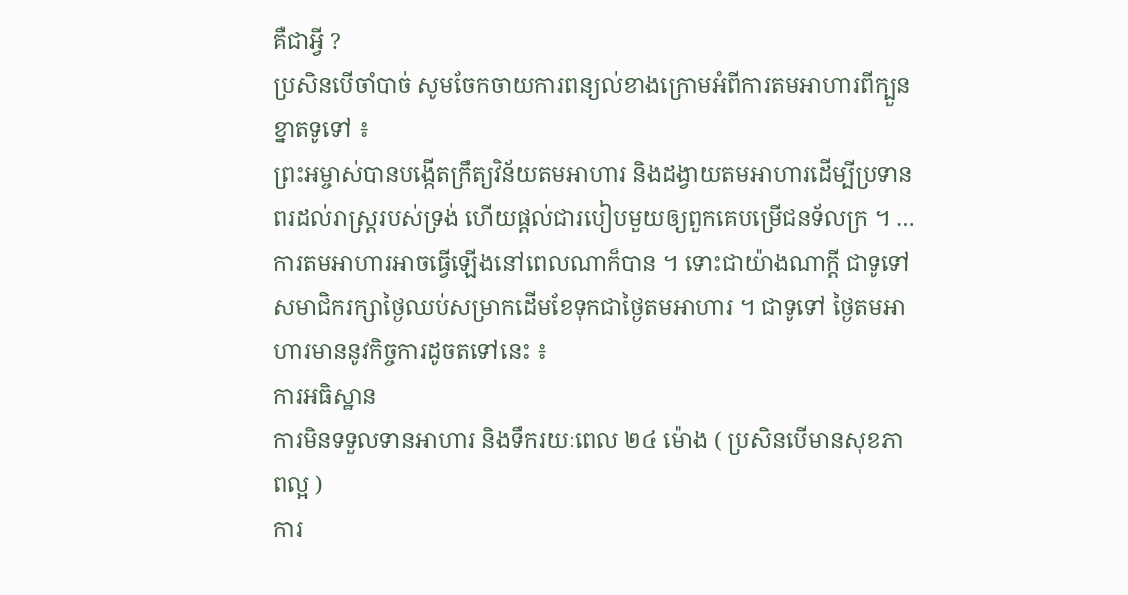គឺជាអ្វី ?
ប្រសិនបើចាំបាច់ សូមចែកចាយការពន្យល់ខាងក្រោមអំពីការតមអាហារពីក្បួនខ្នាតទូទៅ ៖
ព្រះអម្ចាស់បានបង្កើតក្រឹត្យវិន័យតមអាហារ និងដង្វាយតមអាហារដើម្បីប្រទានពរដល់រាស្ត្ររបស់ទ្រង់ ហើយផ្ដល់ជារបៀបមួយឲ្យពួកគេបម្រើជនទ័លក្រ ។ …
ការតមអាហារអាចធ្វើឡើងនៅពេលណាក៏បាន ។ ទោះជាយ៉ាងណាក្តី ជាទូទៅសមាជិករក្សាថ្ងៃឈប់សម្រាកដើមខែទុកជាថ្ងៃតមអាហារ ។ ជាទូទៅ ថ្ងៃតមអាហារមាននូវកិច្ចការដូចតទៅនេះ ៖
ការអធិស្ឋាន
ការមិនទទួលទានអាហារ និងទឹករយៈពេល ២៤ ម៉ោង ( ប្រសិនបើមានសុខភាពល្អ )
ការ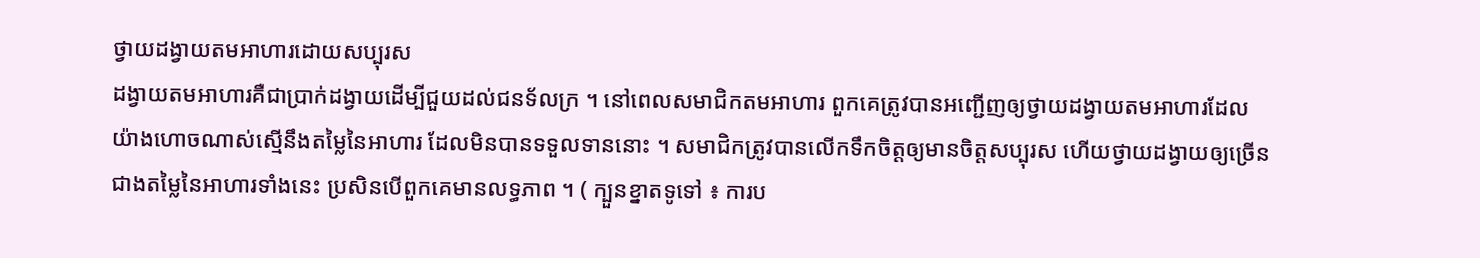ថ្វាយដង្វាយតមអាហារដោយសប្បុរស
ដង្វាយតមអាហារគឺជាប្រាក់ដង្វាយដើម្បីជួយដល់ជនទ័លក្រ ។ នៅពេលសមាជិកតមអាហារ ពួកគេត្រូវបានអញ្ជើញឲ្យថ្វាយដង្វាយតមអាហារដែលយ៉ាងហោចណាស់ស្មើនឹងតម្លៃនៃអាហារ ដែលមិនបានទទួលទាននោះ ។ សមាជិកត្រូវបានលើកទឹកចិត្តឲ្យមានចិត្តសប្បុរស ហើយថ្វាយដង្វាយឲ្យច្រើនជាងតម្លៃនៃអាហារទាំងនេះ ប្រសិនបើពួកគេមានលទ្ធភាព ។ ( ក្បួនខ្នាតទូទៅ ៖ ការប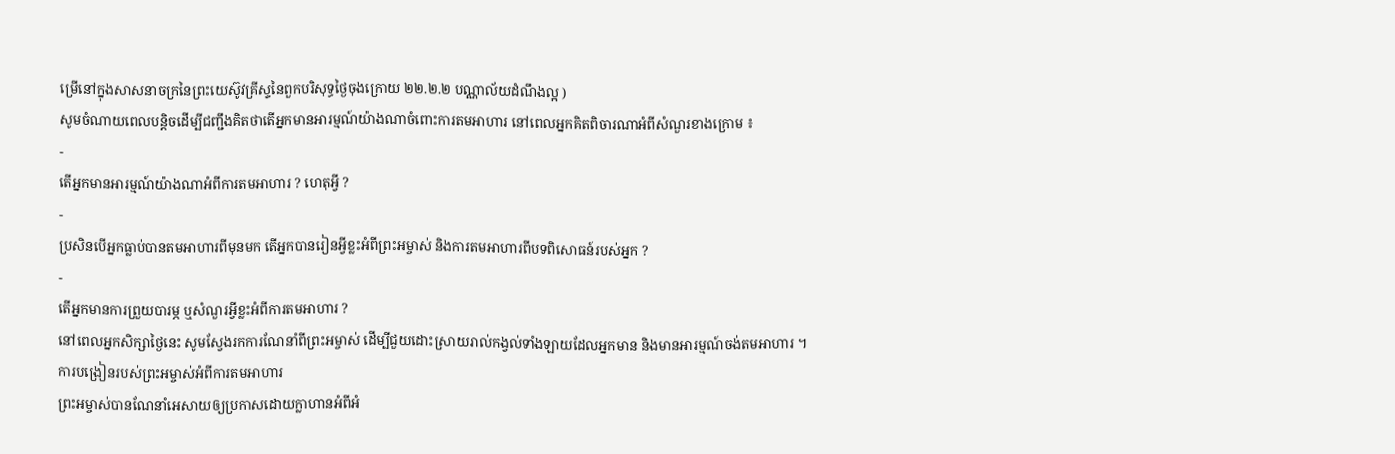ម្រើនៅក្នុងសាសនាចក្រនៃព្រះយេស៊ូវគ្រីស្ទនៃពួកបរិសុទ្ធថ្ងៃចុងក្រោយ ២២.២.២ បណ្ណាល័យដំណឹងល្អ )
សូមចំណាយពេលបន្តិចដើម្បីជញ្ជឹងគិតថាតើអ្នកមានអារម្មណ៍យ៉ាងណាចំពោះការតមអាហារ នៅពេលអ្នកគិតពិចារណាអំពីសំណួរខាងក្រោម ៖
-
តើអ្នកមានអារម្មណ៍យ៉ាងណាអំពីការតមអាហារ ? ហេតុអ្វី ?
-
ប្រសិនបើអ្នកធ្លាប់បានតមអាហារពីមុនមក តើអ្នកបានរៀនអ្វីខ្លះអំពីព្រះអម្ចាស់ និងការតមអាហារពីបទពិសោធន៍របស់អ្នក ?
-
តើអ្នកមានការព្រួយបារម្ភ ឬសំណួរអ្វីខ្លះអំពីការតមអាហារ ?
នៅពេលអ្នកសិក្សាថ្ងៃនេះ សូមស្វែងរកការណែនាំពីព្រះអម្ចាស់ ដើម្បីជួយដោះស្រាយរាល់កង្វល់ទាំងឡាយដែលអ្នកមាន និងមានអារម្មណ៍ចង់តមអាហារ ។
ការបង្រៀនរបស់ព្រះអម្ចាស់អំពីការតមអាហារ
ព្រះអម្ចាស់បានណែនាំអេសាយឲ្យប្រកាសដោយក្លាហានអំពីអំ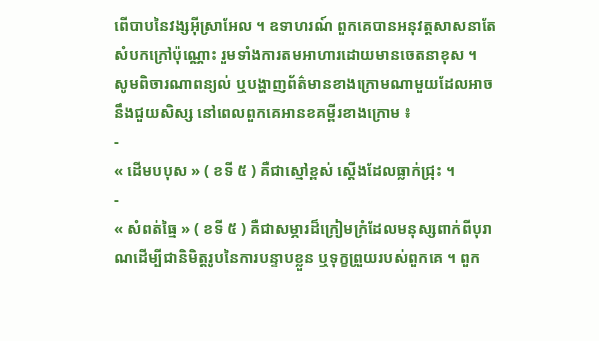ពើបាបនៃវង្សអ៊ីស្រាអែល ។ ឧទាហរណ៍ ពួកគេបានអនុវត្តសាសនាតែសំបកក្រៅប៉ុណ្ណោះ រួមទាំងការតមអាហារដោយមានចេតនាខុស ។
សូមពិចារណាពន្យល់ ឬបង្ហាញព័ត៌មានខាងក្រោមណាមួយដែលអាចនឹងជួយសិស្ស នៅពេលពួកគេអានខគម្ពីរខាងក្រោម ៖
-
« ដើមបបុស » ( ខទី ៥ ) គឺជាស្មៅខ្ពស់ ស្តើងដែលធ្លាក់ជ្រុះ ។
-
« សំពត់ធ្មៃ » ( ខទី ៥ ) គឺជាសម្ភារដ៏ក្រៀមក្រំដែលមនុស្សពាក់ពីបុរាណដើម្បីជានិមិត្តរូបនៃការបន្ទាបខ្លួន ឬទុក្ខព្រួយរបស់ពួកគេ ។ ពួក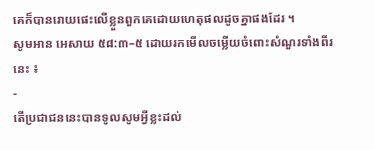គេក៏បានរោយផេះលើខ្លួនពួកគេដោយហេតុផលដូចគ្នាផងដែរ ។
សូមអាន អេសាយ ៥៨:៣–៥ ដោយរកមើលចម្លើយចំពោះសំណួរទាំងពីរនេះ ៖
-
តើប្រជាជននេះបានទូលសូមអ្វីខ្លះដល់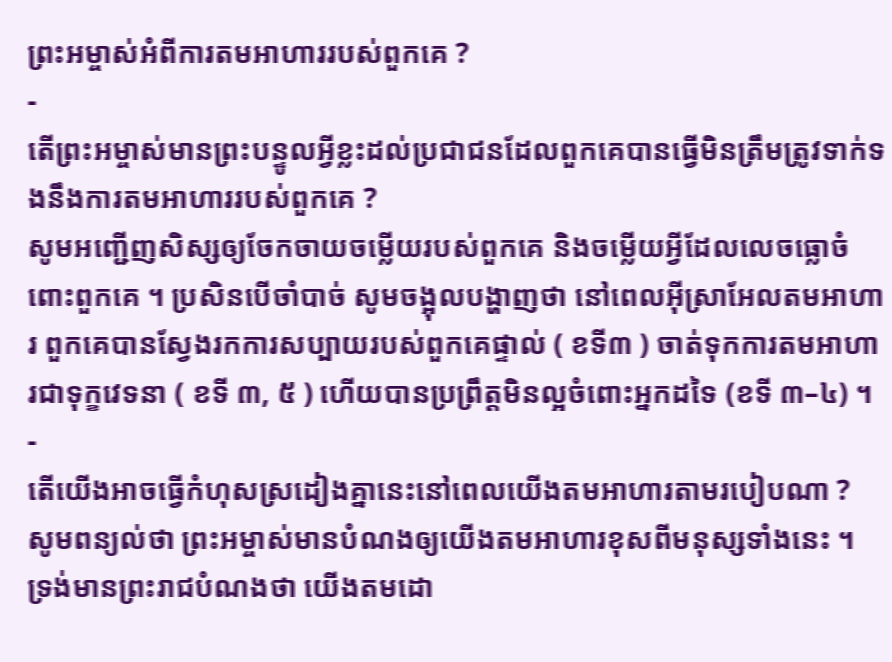ព្រះអម្ចាស់អំពីការតមអាហាររបស់ពួកគេ ?
-
តើព្រះអម្ចាស់មានព្រះបន្ទូលអ្វីខ្លះដល់ប្រជាជនដែលពួកគេបានធ្វើមិនត្រឹមត្រូវទាក់ទងនឹងការតមអាហាររបស់ពួកគេ ?
សូមអញ្ជើញសិស្សឲ្យចែកចាយចម្លើយរបស់ពួកគេ និងចម្លើយអ្វីដែលលេចធ្លោចំពោះពួកគេ ។ ប្រសិនបើចាំបាច់ សូមចង្អុលបង្ហាញថា នៅពេលអ៊ីស្រាអែលតមអាហារ ពួកគេបានស្វែងរកការសប្បាយរបស់ពួកគេផ្ទាល់ ( ខទី៣ ) ចាត់ទុកការតមអាហារជាទុក្ខវេទនា ( ខទី ៣, ៥ ) ហើយបានប្រព្រឹត្តមិនល្អចំពោះអ្នកដទៃ (ខទី ៣–៤) ។
-
តើយើងអាចធ្វើកំហុសស្រដៀងគ្នានេះនៅពេលយើងតមអាហារតាមរបៀបណា ?
សូមពន្យល់ថា ព្រះអម្ចាស់មានបំណងឲ្យយើងតមអាហារខុសពីមនុស្សទាំងនេះ ។ ទ្រង់មានព្រះរាជបំណងថា យើងតមដោ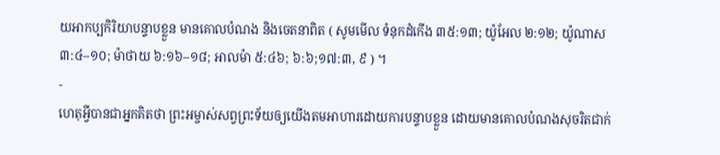យអាកប្បកិរិយាបន្ទាបខ្លួន មានគោលបំណង និងចេតនាពិត ( សូមមើល ទំនុកដំកើង ៣៥:១៣; យ៉ូអែល ២:១២; យ៉ូណាស ៣:៤–១០; ម៉ាថាយ ៦:១៦–១៨; អាលម៉ា ៥:៤៦; ៦:៦;១៧:៣, ៩ ) ។
-
ហេតុអ្វីបានជាអ្នកគិតថា ព្រះអម្ចាស់សព្វព្រះទ័យឲ្យយើងតមអាហារដោយការបន្ទាបខ្លួន ដោយមានគោលបំណងសុចរិតជាក់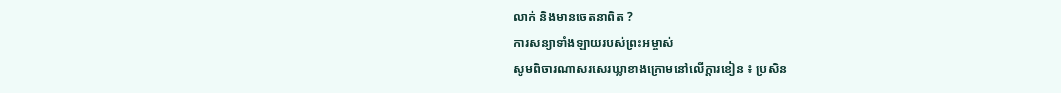លាក់ និងមានចេតនាពិត ?
ការសន្យាទាំងឡាយរបស់ព្រះអម្ចាស់
សូមពិចារណាសរសេរឃ្លាខាងក្រោមនៅលើក្ដារខៀន ៖ ប្រសិន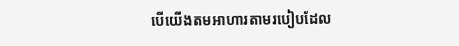បើយើងតមអាហារតាមរបៀបដែល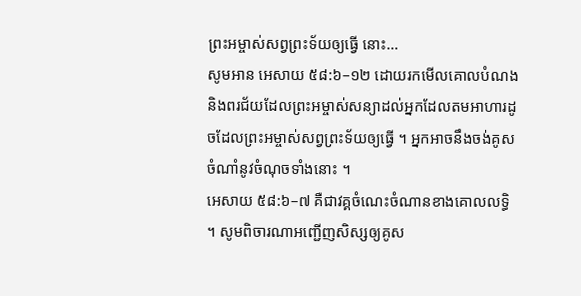ព្រះអម្ចាស់សព្វព្រះទ័យឲ្យធ្វើ នោះ…
សូមអាន អេសាយ ៥៨:៦–១២ ដោយរកមើលគោលបំណង និងពរជ័យដែលព្រះអម្ចាស់សន្យាដល់អ្នកដែលតមអាហារដូចដែលព្រះអម្ចាស់សព្វព្រះទ័យឲ្យធ្វើ ។ អ្នកអាចនឹងចង់គូសចំណាំនូវចំណុចទាំងនោះ ។
អេសាយ ៥៨:៦–៧ គឺជាវគ្គចំណេះចំណានខាងគោលលទ្ធិ ។ សូមពិចារណាអញ្ជើញសិស្សឲ្យគូស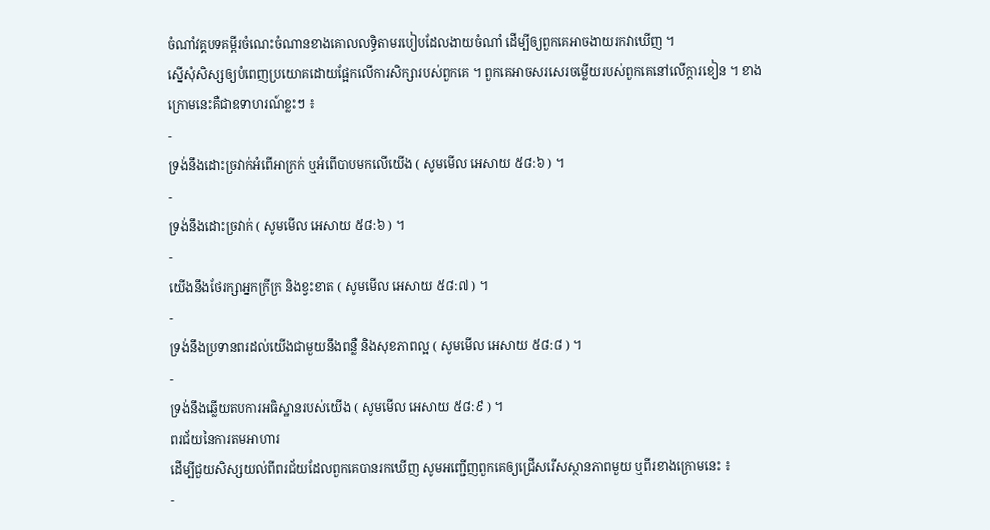ចំណាំវគ្គបទគម្ពីរចំណេះចំណានខាងគោលលទ្ធិតាមរបៀបដែលងាយចំណាំ ដើម្បីឲ្យពួកគេអាចងាយរកវាឃើញ ។
ស្នើសុំសិស្សឲ្យបំពេញប្រយោគដោយផ្អែកលើការសិក្សារបស់ពួកគេ ។ ពួកគេអាចសរសេរចម្លើយរបស់ពួកគេនៅលើក្ដារខៀន ។ ខាងក្រោមនេះគឺជាឧទាហរណ៍ខ្លះៗ ៖
-
ទ្រង់នឹងដោះច្រវាក់អំពើអាក្រក់ ឬអំពើបាបមកលើយើង ( សូមមើល អេសាយ ៥៨:៦ ) ។
-
ទ្រង់នឹងដោះច្រវាក់ ( សូមមើល អេសាយ ៥៨:៦ ) ។
-
យើងនឹងថែរក្សាអ្នកក្រីក្រ និងខ្វះខាត ( សូមមើល អេសាយ ៥៨:៧ ) ។
-
ទ្រង់នឹងប្រទានពរដល់យើងជាមួយនឹងពន្លឺ និងសុខភាពល្អ ( សូមមើល អេសាយ ៥៨:៨ ) ។
-
ទ្រង់នឹងឆ្លើយតបការអធិស្ឋានរបស់យើង ( សូមមើល អេសាយ ៥៨:៩ ) ។
ពរជ័យនៃការតមអាហារ
ដើម្បីជួយសិស្សយល់ពីពរជ័យដែលពួកគេបានរកឃើញ សូមអញ្ជើញពួកគេឲ្យជ្រើសរើសស្ថានភាពមួយ ឬពីរខាងក្រោមនេះ ៖
-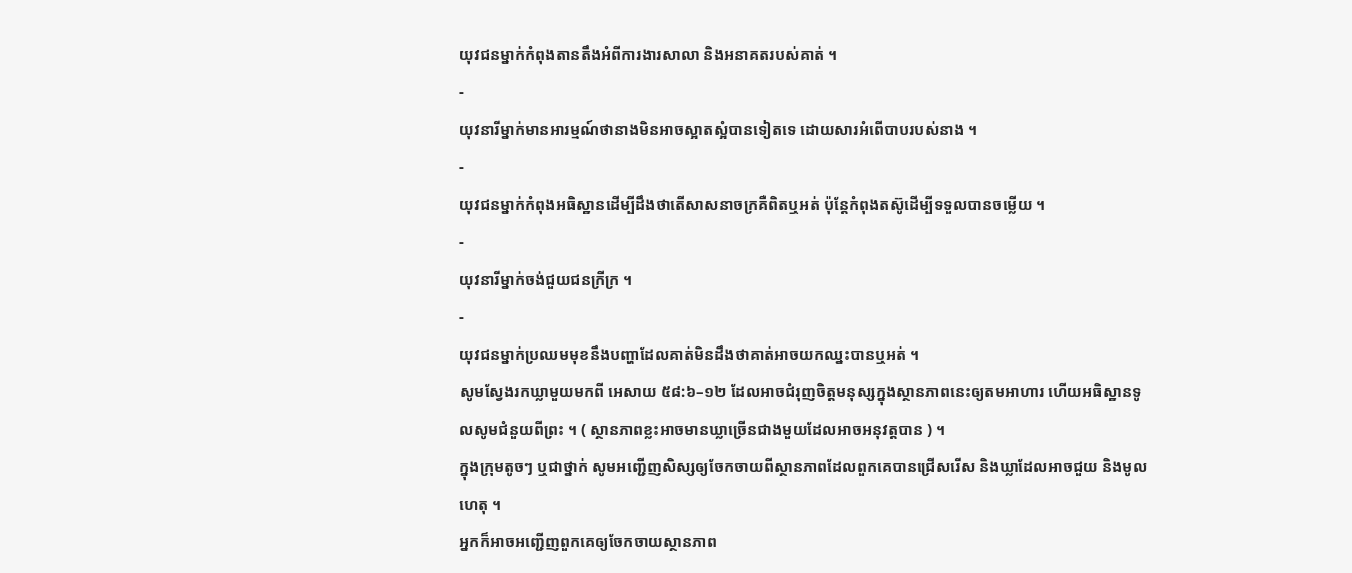យុវជនម្នាក់កំពុងតានតឹងអំពីការងារសាលា និងអនាគតរបស់គាត់ ។
-
យុវនារីម្នាក់មានអារម្មណ៍ថានាងមិនអាចស្អាតស្អំបានទៀតទេ ដោយសារអំពើបាបរបស់នាង ។
-
យុវជនម្នាក់កំពុងអធិស្ឋានដើម្បីដឹងថាតើសាសនាចក្រគឺពិតឬអត់ ប៉ុន្តែកំពុងតស៊ូដើម្បីទទួលបានចម្លើយ ។
-
យុវនារីម្នាក់ចង់ជួយជនក្រីក្រ ។
-
យុវជនម្នាក់ប្រឈមមុខនឹងបញ្ហាដែលគាត់មិនដឹងថាគាត់អាចយកឈ្នះបានឬអត់ ។
សូមស្វែងរកឃ្លាមួយមកពី អេសាយ ៥៨:៦–១២ ដែលអាចជំរុញចិត្តមនុស្សក្នុងស្ថានភាពនេះឲ្យតមអាហារ ហើយអធិស្ឋានទូលសូមជំនួយពីព្រះ ។ ( ស្ថានភាពខ្លះអាចមានឃ្លាច្រើនជាងមួយដែលអាចអនុវត្តបាន ) ។
ក្នុងក្រុមតូចៗ ឬជាថ្នាក់ សូមអញ្ជើញសិស្សឲ្យចែកចាយពីស្ថានភាពដែលពួកគេបានជ្រើសរើស និងឃ្លាដែលអាចជួយ និងមូលហេតុ ។
អ្នកក៏អាចអញ្ជើញពួកគេឲ្យចែកចាយស្ថានភាព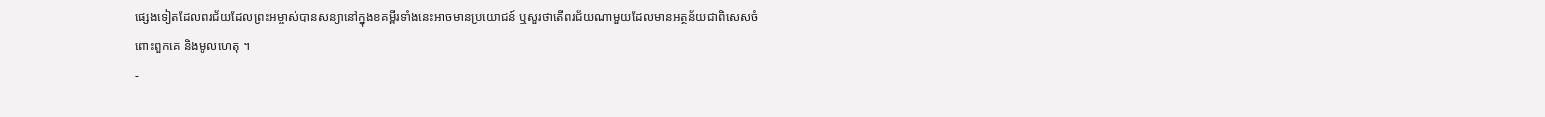ផ្សេងទៀតដែលពរជ័យដែលព្រះអម្ចាស់បានសន្យានៅក្នុងខគម្ពីរទាំងនេះអាចមានប្រយោជន៍ ឬសួរថាតើពរជ័យណាមួយដែលមានអត្ថន័យជាពិសេសចំពោះពួកគេ និងមូលហេតុ ។
-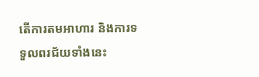តើការតមអាហារ និងការទទួលពរជ័យទាំងនេះ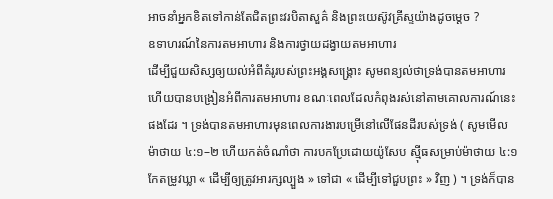អាចនាំអ្នកខិតទៅកាន់តែជិតព្រះវរបិតាសួគ៌ និងព្រះយេស៊ូវគ្រីស្ទយ៉ាងដូចម្ដេច ?
ឧទាហរណ៍នៃការតមអាហារ និងការថ្វាយដង្វាយតមអាហារ
ដើម្បីជួយសិស្សឲ្យយល់អំពីគំរូរបស់ព្រះអង្គសង្គ្រោះ សូមពន្យល់ថាទ្រង់បានតមអាហារ ហើយបានបង្រៀនអំពីការតមអាហារ ខណៈពេលដែលកំពុងរស់នៅតាមគោលការណ៍នេះផងដែរ ។ ទ្រង់បានតមអាហារមុនពេលការងារបម្រើនៅលើផែនដីរបស់ទ្រង់ ( សូមមើល ម៉ាថាយ ៤:១–២ ហើយកត់ចំណាំថា ការបកប្រែដោយយ៉ូសែប ស៊្មីធសម្រាប់ម៉ាថាយ ៤:១ កែតម្រូវឃ្លា « ដើម្បីឲ្យត្រូវអារក្សល្បួង » ទៅជា « ដើម្បីទៅជួបព្រះ » វិញ ) ។ ទ្រង់ក៏បាន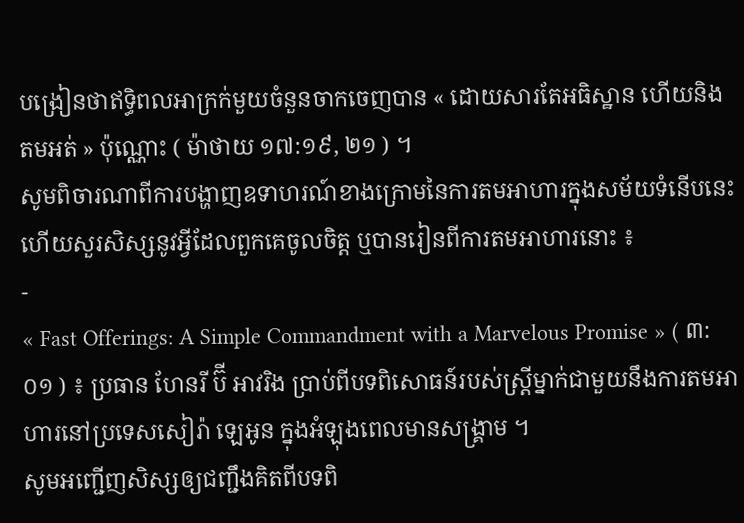បង្រៀនថាឥទ្ធិពលអាក្រក់មួយចំនួនចាកចេញបាន « ដោយសារតែអធិស្ឋាន ហើយនិងតមអត់ » ប៉ុណ្ណោះ ( ម៉ាថាយ ១៧:១៩, ២១ ) ។
សូមពិចារណាពីការបង្ហាញឧទាហរណ៍ខាងក្រោមនៃការតមអាហារក្នុងសម័យទំនើបនេះ ហើយសួរសិស្សនូវអ្វីដែលពួកគេចូលចិត្ត ឬបានរៀនពីការតមអាហារនោះ ៖
-
« Fast Offerings: A Simple Commandment with a Marvelous Promise » ( ៣:០១ ) ៖ ប្រធាន ហែនរី ប៊ី អាវរិង ប្រាប់ពីបទពិសោធន៍របស់ស្ត្រីម្នាក់ជាមួយនឹងការតមអាហារនៅប្រទេសសៀរ៉ា ឡេអូន ក្នុងអំឡុងពេលមានសង្រ្គាម ។
សូមអញ្ជើញសិស្សឲ្យជញ្ជឹងគិតពីបទពិ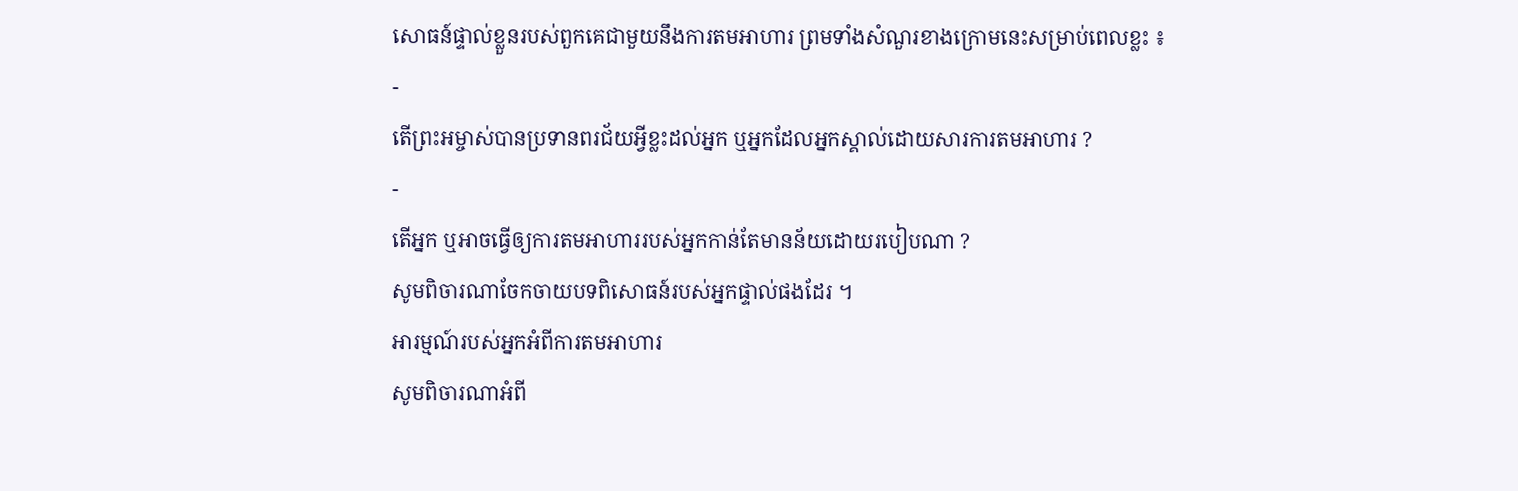សោធន៍ផ្ទាល់ខ្លួនរបស់ពួកគេជាមួយនឹងការតមអាហារ ព្រមទាំងសំណួរខាងក្រោមនេះសម្រាប់ពេលខ្លះ ៖
-
តើព្រះអម្ចាស់បានប្រទានពរជ័យអ្វីខ្លះដល់អ្នក ឬអ្នកដែលអ្នកស្គាល់ដោយសារការតមអាហារ ?
-
តើអ្នក ឬអាចធ្វើឲ្យការតមអាហាររបស់អ្នកកាន់តែមានន័យដោយរបៀបណា ?
សូមពិចារណាចែកចាយបទពិសោធន៍របស់អ្នកផ្ទាល់ផងដែរ ។
អារម្មណ៍របស់អ្នកអំពីការតមអាហារ
សូមពិចារណាអំពី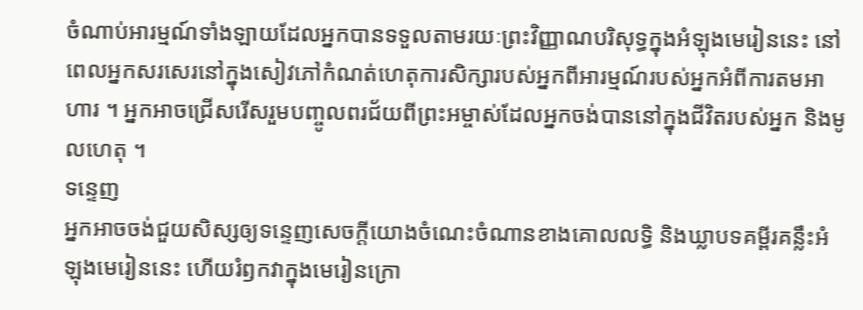ចំណាប់អារម្មណ៍ទាំងឡាយដែលអ្នកបានទទួលតាមរយៈព្រះវិញ្ញាណបរិសុទ្ធក្នុងអំឡុងមេរៀននេះ នៅពេលអ្នកសរសេរនៅក្នុងសៀវភៅកំណត់ហេតុការសិក្សារបស់អ្នកពីអារម្មណ៍របស់អ្នកអំពីការតមអាហារ ។ អ្នកអាចជ្រើសរើសរួមបញ្ចូលពរជ័យពីព្រះអម្ចាស់ដែលអ្នកចង់បាននៅក្នុងជីវិតរបស់អ្នក និងមូលហេតុ ។
ទន្ទេញ
អ្នកអាចចង់ជួយសិស្សឲ្យទន្ទេញសេចក្ដីយោងចំណេះចំណានខាងគោលលទ្ធិ និងឃ្លាបទគម្ពីរគន្លឹះអំឡុងមេរៀននេះ ហើយរំឭកវាក្នុងមេរៀនក្រោ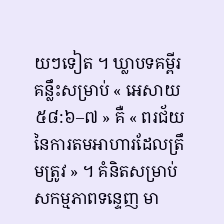យៗទៀត ។ ឃ្លាបទគម្ពីរគន្លឹះសម្រាប់ « អេសាយ ៥៨:៦–៧ » គឺ « ពរជ័យនៃការតមអាហារដែលត្រឹមត្រូវ » ។ គំនិតសម្រាប់សកម្មភាពទន្ទេញ មា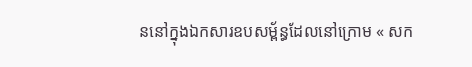ននៅក្នុងឯកសារឧបសម្ព័ន្ធដែលនៅក្រោម « សក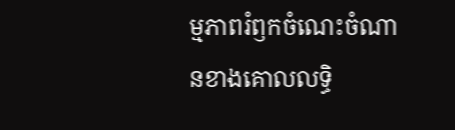ម្មភាពរំឭកចំណេះចំណានខាងគោលលទ្ធិ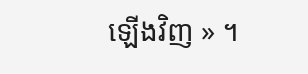ឡើងវិញ » ។